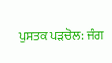ਪੁਸਤਕ ਪੜਚੋਲ: ਜੰਗ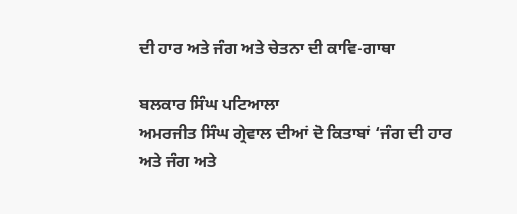ਦੀ ਹਾਰ ਅਤੇ ਜੰਗ ਅਤੇ ਚੇਤਨਾ ਦੀ ਕਾਵਿ-ਗਾਥਾ

ਬਲਕਾਰ ਸਿੰਘ ਪਟਿਆਲਾ
ਅਮਰਜੀਤ ਸਿੰਘ ਗ੍ਰੇਵਾਲ ਦੀਆਂ ਦੋ ਕਿਤਾਬਾਂ ‘ਜੰਗ ਦੀ ਹਾਰ ਅਤੇ ਜੰਗ ਅਤੇ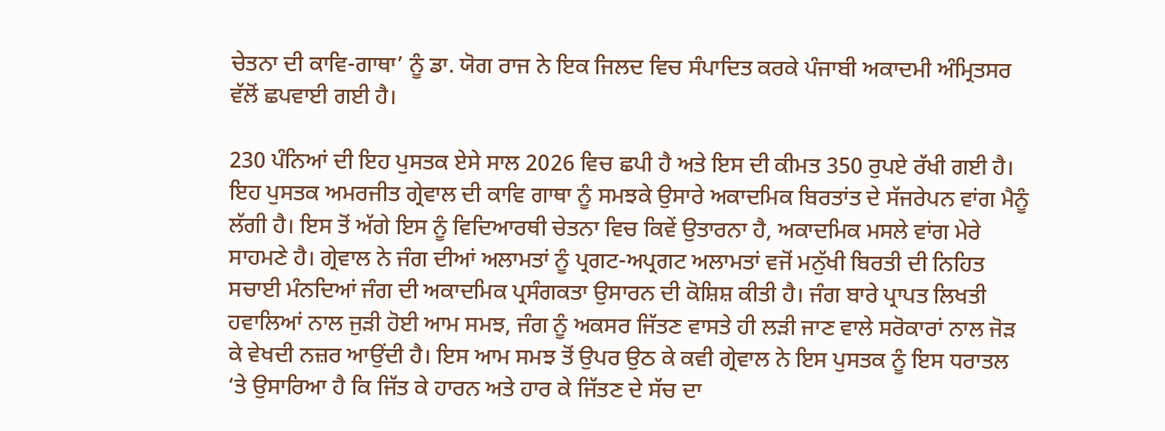ਚੇਤਨਾ ਦੀ ਕਾਵਿ-ਗਾਥਾ’ ਨੂੰ ਡਾ. ਯੋਗ ਰਾਜ ਨੇ ਇਕ ਜਿਲਦ ਵਿਚ ਸੰਪਾਦਿਤ ਕਰਕੇ ਪੰਜਾਬੀ ਅਕਾਦਮੀ ਅੰਮ੍ਰਿਤਸਰ ਵੱਲੋਂ ਛਪਵਾਈ ਗਈ ਹੈ।

230 ਪੰਨਿਆਂ ਦੀ ਇਹ ਪੁਸਤਕ ਏਸੇ ਸਾਲ 2026 ਵਿਚ ਛਪੀ ਹੈ ਅਤੇ ਇਸ ਦੀ ਕੀਮਤ 350 ਰੁਪਏ ਰੱਖੀ ਗਈ ਹੈ। ਇਹ ਪੁਸਤਕ ਅਮਰਜੀਤ ਗ੍ਰੇਵਾਲ ਦੀ ਕਾਵਿ ਗਾਥਾ ਨੂੰ ਸਮਝਕੇ ਉਸਾਰੇ ਅਕਾਦਮਿਕ ਬਿਰਤਾਂਤ ਦੇ ਸੱਜਰੇਪਨ ਵਾਂਗ ਮੈਨੂੰ ਲੱਗੀ ਹੈ। ਇਸ ਤੋਂ ਅੱਗੇ ਇਸ ਨੂੰ ਵਿਦਿਆਰਥੀ ਚੇਤਨਾ ਵਿਚ ਕਿਵੇਂ ਉਤਾਰਨਾ ਹੈ, ਅਕਾਦਮਿਕ ਮਸਲੇ ਵਾਂਗ ਮੇਰੇ ਸਾਹਮਣੇ ਹੈ। ਗ੍ਰੇਵਾਲ ਨੇ ਜੰਗ ਦੀਆਂ ਅਲਾਮਤਾਂ ਨੂੰ ਪ੍ਰਗਟ-ਅਪ੍ਰਗਟ ਅਲਾਮਤਾਂ ਵਜੋਂ ਮਨੁੱਖੀ ਬਿਰਤੀ ਦੀ ਨਿਹਿਤ ਸਚਾਈ ਮੰਨਦਿਆਂ ਜੰਗ ਦੀ ਅਕਾਦਮਿਕ ਪ੍ਰਸੰਗਕਤਾ ਉਸਾਰਨ ਦੀ ਕੋਸ਼ਿਸ਼ ਕੀਤੀ ਹੈ। ਜੰਗ ਬਾਰੇ ਪ੍ਰਾਪਤ ਲਿਖਤੀ ਹਵਾਲਿਆਂ ਨਾਲ ਜੁੜੀ ਹੋਈ ਆਮ ਸਮਝ, ਜੰਗ ਨੂੰ ਅਕਸਰ ਜਿੱਤਣ ਵਾਸਤੇ ਹੀ ਲੜੀ ਜਾਣ ਵਾਲੇ ਸਰੋਕਾਰਾਂ ਨਾਲ ਜੋੜ ਕੇ ਵੇਖਦੀ ਨਜ਼ਰ ਆਉਂਦੀ ਹੈ। ਇਸ ਆਮ ਸਮਝ ਤੋਂ ਉਪਰ ਉਠ ਕੇ ਕਵੀ ਗ੍ਰੇਵਾਲ ਨੇ ਇਸ ਪੁਸਤਕ ਨੂੰ ਇਸ ਧਰਾਤਲ ‘ਤੇ ਉਸਾਰਿਆ ਹੈ ਕਿ ਜਿੱਤ ਕੇ ਹਾਰਨ ਅਤੇ ਹਾਰ ਕੇ ਜਿੱਤਣ ਦੇ ਸੱਚ ਦਾ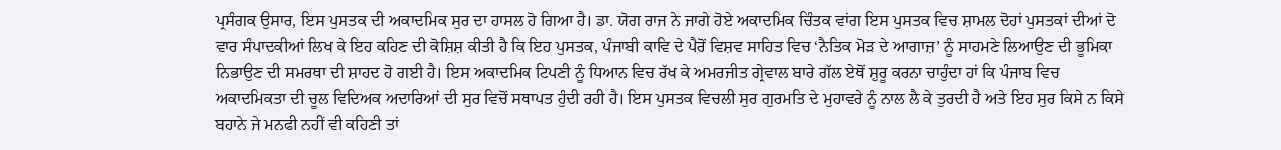ਪ੍ਰਸੰਗਕ ਉਸਾਰ, ਇਸ ਪੁਸਤਕ ਦੀ ਅਕਾਦਮਿਕ ਸੁਰ ਦਾ ਹਾਸਲ ਹੋ ਗਿਆ ਹੈ। ਡਾ. ਯੋਗ ਰਾਜ ਨੇ ਜਾਗੇ ਹੋਏ ਅਕਾਦਮਿਕ ਚਿੰਤਕ ਵਾਂਗ ਇਸ ਪੁਸਤਕ ਵਿਚ ਸ਼ਾਮਲ ਦੋਹਾਂ ਪੁਸਤਕਾਂ ਦੀਆਂ ਦੋ ਵਾਰ ਸੰਪਾਦਕੀਆਂ ਲਿਖ ਕੇ ਇਹ ਕਹਿਣ ਦੀ ਕੋਸ਼ਿਸ਼ ਕੀਤੀ ਹੈ ਕਿ ਇਹ ਪੁਸਤਕ, ਪੰਜਾਬੀ ਕਾਵਿ ਦੇ ਪੈਰੋਂ ਵਿਸ਼ਵ ਸਾਹਿਤ ਵਿਚ ‘ਨੈਤਿਕ ਮੋੜ ਦੇ ਆਗਾਜ਼’ ਨੂੰ ਸਾਹਮਣੇ ਲਿਆਉਣ ਦੀ ਭੂਮਿਕਾ ਨਿਭਾਉਣ ਦੀ ਸਮਰਥਾ ਦੀ ਸ਼ਾਹਦ ਹੋ ਗਈ ਹੈ। ਇਸ ਅਕਾਦਮਿਕ ਟਿਪਣੀ ਨੂੰ ਧਿਆਨ ਵਿਚ ਰੱਖ ਕੇ ਅਮਰਜੀਤ ਗ੍ਰੇਵਾਲ ਬਾਰੇ ਗੱਲ ਏਥੋਂ ਸ਼ੁਰੂ ਕਰਨਾ ਚਾਹੁੰਦਾ ਹਾਂ ਕਿ ਪੰਜਾਬ ਵਿਚ ਅਕਾਦਮਿਕਤਾ ਦੀ ਚੂਲ ਵਿਦਿਅਕ ਅਦਾਰਿਆਂ ਦੀ ਸੁਰ ਵਿਚੋਂ ਸਥਾਪਤ ਹੁੰਦੀ ਰਹੀ ਹੈ। ਇਸ ਪੁਸਤਕ ਵਿਚਲੀ ਸੁਰ ਗੁਰਮਤਿ ਦੇ ਮੁਹਾਵਰੇ ਨੂੰ ਨਾਲ ਲੈ ਕੇ ਤੁਰਦੀ ਹੈ ਅਤੇ ਇਹ ਸੁਰ ਕਿਸੇ ਨ ਕਿਸੇ ਬਹਾਨੇ ਜੇ ਮਨਫੀ ਨਹੀਂ ਵੀ ਕਹਿਣੀ ਤਾਂ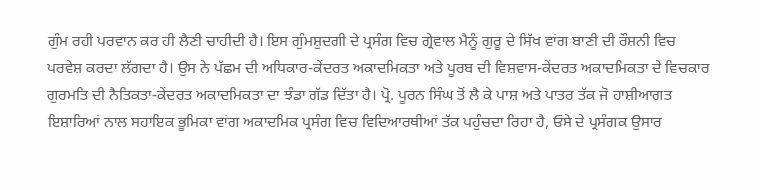ਗੁੰਮ ਰਹੀ ਪਰਵਾਨ ਕਰ ਹੀ ਲੈਣੀ ਚਾਹੀਦੀ ਹੈ। ਇਸ ਗੁੰਮਸ਼ੁਦਗੀ ਦੇ ਪ੍ਰਸੰਗ ਵਿਚ ਗ੍ਰੇਵਾਲ ਮੈਨੂੰ ਗੁਰੂ ਦੇ ਸਿੱਖ ਵਾਂਗ ਬਾਣੀ ਦੀ ਰੌਸ਼ਨੀ ਵਿਚ ਪਰਵੇਸ਼ ਕਰਦਾ ਲੱਗਦਾ ਹੈ। ਉਸ ਨੇ ਪੱਛਮ ਦੀ ਅਧਿਕਾਰ-ਕੇਂਦਰਤ ਅਕਾਦਮਿਕਤਾ ਅਤੇ ਪੂਰਬ ਦੀ ਵਿਸ਼ਵਾਸ-ਕੇਂਦਰਤ ਅਕਾਦਮਿਕਤਾ ਦੇ ਵਿਚਕਾਰ ਗੁਰਮਤਿ ਦੀ ਨੈਤਿਕਤਾ-ਕੇਂਦਰਤ ਅਕਾਦਮਿਕਤਾ ਦਾ ਝੰਡਾ ਗੱਡ ਦਿੱਤਾ ਹੈ। ਪ੍ਰੋ. ਪੂਰਨ ਸਿੰਘ ਤੋਂ ਲੈ ਕੇ ਪਾਸ਼ ਅਤੇ ਪਾਤਰ ਤੱਕ ਜੋ ਹਾਸ਼ੀਆਗਤ ਇਸ਼ਾਰਿਆਂ ਨਾਲ ਸਹਾਇਕ ਭੂਮਿਕਾ ਵਾਂਗ ਅਕਾਦਮਿਕ ਪ੍ਰਸੰਗ ਵਿਚ ਵਿਦਿਆਰਥੀਆਂ ਤੱਕ ਪਹੁੰਚਦਾ ਰਿਹਾ ਹੈ, ਓਸੇ ਦੇ ਪ੍ਰਸੰਗਕ ਉਸਾਰ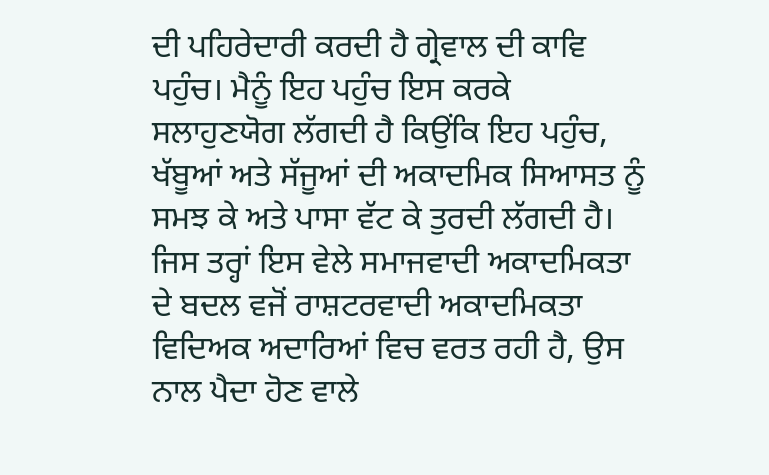ਦੀ ਪਹਿਰੇਦਾਰੀ ਕਰਦੀ ਹੈ ਗ੍ਰੇਵਾਲ ਦੀ ਕਾਵਿ ਪਹੁੰਚ। ਮੈਨੂੰ ਇਹ ਪਹੁੰਚ ਇਸ ਕਰਕੇ ਸਲਾਹੁਣਯੋਗ ਲੱਗਦੀ ਹੈ ਕਿਉਂਕਿ ਇਹ ਪਹੁੰਚ, ਖੱਬੂਆਂ ਅਤੇ ਸੱਜੂਆਂ ਦੀ ਅਕਾਦਮਿਕ ਸਿਆਸਤ ਨੂੰ ਸਮਝ ਕੇ ਅਤੇ ਪਾਸਾ ਵੱਟ ਕੇ ਤੁਰਦੀ ਲੱਗਦੀ ਹੈ। ਜਿਸ ਤਰ੍ਹਾਂ ਇਸ ਵੇਲੇ ਸਮਾਜਵਾਦੀ ਅਕਾਦਮਿਕਤਾ ਦੇ ਬਦਲ ਵਜੋਂ ਰਾਸ਼ਟਰਵਾਦੀ ਅਕਾਦਮਿਕਤਾ ਵਿਦਿਅਕ ਅਦਾਰਿਆਂ ਵਿਚ ਵਰਤ ਰਹੀ ਹੈ, ਉਸ ਨਾਲ ਪੈਦਾ ਹੋਣ ਵਾਲੇ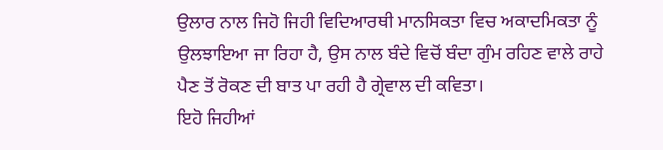ਉਲਾਰ ਨਾਲ ਜਿਹੋ ਜਿਹੀ ਵਿਦਿਆਰਥੀ ਮਾਨਸਿਕਤਾ ਵਿਚ ਅਕਾਦਮਿਕਤਾ ਨੂੰ ਉਲਝਾਇਆ ਜਾ ਰਿਹਾ ਹੈ, ਉਸ ਨਾਲ ਬੰਦੇ ਵਿਚੋਂ ਬੰਦਾ ਗੁੰਮ ਰਹਿਣ ਵਾਲੇ ਰਾਹੇ ਪੈਣ ਤੋਂ ਰੋਕਣ ਦੀ ਬਾਤ ਪਾ ਰਹੀ ਹੈ ਗ੍ਰੇਵਾਲ ਦੀ ਕਵਿਤਾ।
ਇਹੋ ਜਿਹੀਆਂ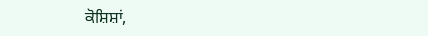ਕੋਸ਼ਿਸ਼ਾਂ,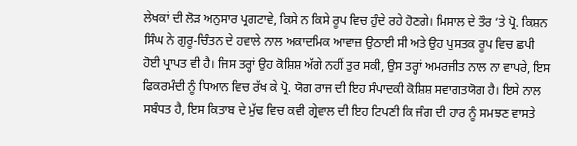ਲੇਖਕਾਂ ਦੀ ਲੋੜ ਅਨੁਸਾਰ ਪ੍ਰਗਟਾਵੇ, ਕਿਸੇ ਨ ਕਿਸੇ ਰੂਪ ਵਿਚ ਹੁੰਦੇ ਰਹੇ ਹੋਣਗੇ। ਮਿਸਾਲ ਦੇ ਤੌਰ ‘ਤੇ ਪ੍ਰੋ. ਕਿਸ਼ਨ ਸਿੰਘ ਨੇ ਗੁਰੂ-ਚਿੰਤਨ ਦੇ ਹਵਾਲੇ ਨਾਲ ਅਕਾਦਮਿਕ ਆਵਾਜ਼ ਉਠਾਈ ਸੀ ਅਤੇ ਉਹ ਪੁਸਤਕ ਰੂਪ ਵਿਚ ਛਪੀ ਹੋਈ ਪ੍ਰਾਪਤ ਵੀ ਹੈ। ਜਿਸ ਤਰ੍ਹਾਂ ਉਹ ਕੋਸ਼ਿਸ਼ ਅੱਗੇ ਨਹੀਂ ਤੁਰ ਸਕੀ, ਉਸ ਤਰ੍ਹਾਂ ਅਮਰਜੀਤ ਨਾਲ ਨਾ ਵਾਪਰੇ, ਇਸ ਫਿਕਰਮੰਦੀ ਨੂੰ ਧਿਆਨ ਵਿਚ ਰੱਖ ਕੇ ਪ੍ਰੋ. ਯੋਗ ਰਾਜ ਦੀ ਇਹ ਸੰਪਾਦਕੀ ਕੋਸ਼ਿਸ਼ ਸਵਾਗਤਯੋਗ ਹੈ। ਇਸੇ ਨਾਲ ਸਬੰਧਤ ਹੈ, ਇਸ ਕਿਤਾਬ ਦੇ ਮੁੱਢ ਵਿਚ ਕਵੀ ਗ੍ਰੇਵਾਲ ਦੀ ਇਹ ਟਿਪਣੀ ਕਿ ਜੰਗ ਦੀ ਹਾਰ ਨੂੰ ਸਮਝਣ ਵਾਸਤੇ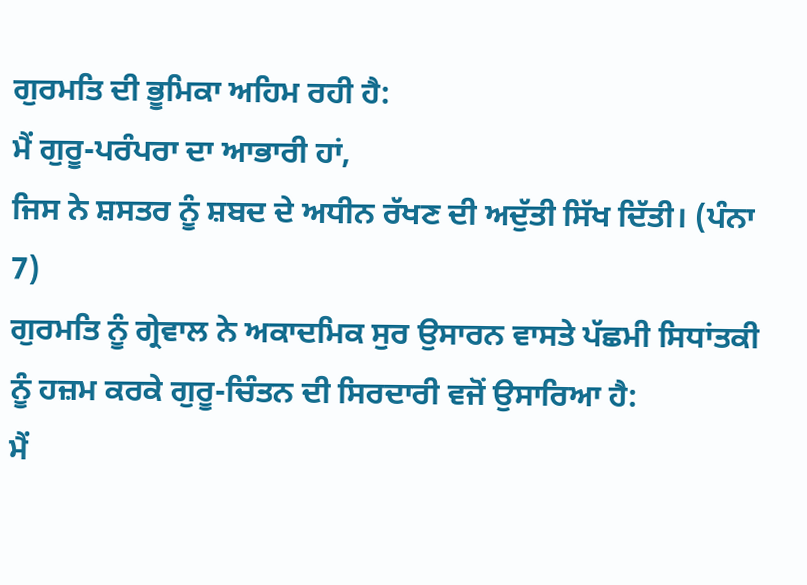ਗੁਰਮਤਿ ਦੀ ਭੂਮਿਕਾ ਅਹਿਮ ਰਹੀ ਹੈ:
ਮੈਂ ਗੁਰੂ-ਪਰੰਪਰਾ ਦਾ ਆਭਾਰੀ ਹਾਂ,
ਜਿਸ ਨੇ ਸ਼ਸਤਰ ਨੂੰ ਸ਼ਬਦ ਦੇ ਅਧੀਨ ਰੱਖਣ ਦੀ ਅਦੁੱਤੀ ਸਿੱਖ ਦਿੱਤੀ। (ਪੰਨਾ 7)
ਗੁਰਮਤਿ ਨੂੰ ਗ੍ਰੇਵਾਲ ਨੇ ਅਕਾਦਮਿਕ ਸੁਰ ਉਸਾਰਨ ਵਾਸਤੇ ਪੱਛਮੀ ਸਿਧਾਂਤਕੀ ਨੂੰ ਹਜ਼ਮ ਕਰਕੇ ਗੁਰੂ-ਚਿੰਤਨ ਦੀ ਸਿਰਦਾਰੀ ਵਜੋਂ ਉਸਾਰਿਆ ਹੈ:
ਮੈਂ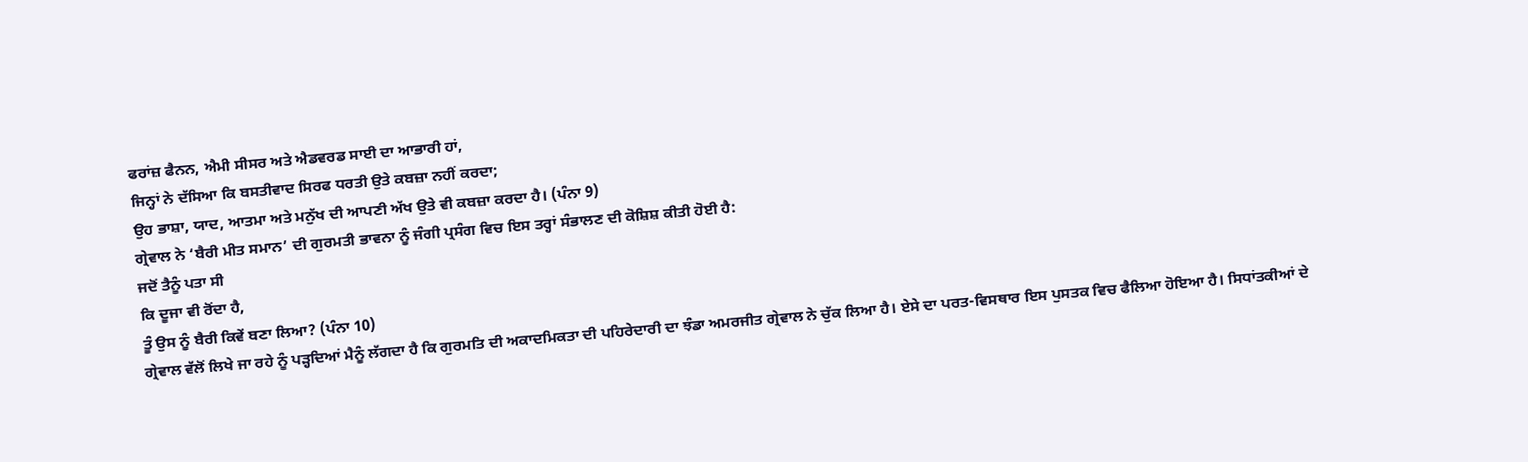ਫਰਾਂਜ਼ ਫੈਨਨ, ਐਮੀ ਸੀਸਰ ਅਤੇ ਐਡਵਰਡ ਸਾਈ ਦਾ ਆਭਾਰੀ ਹਾਂ,
ਜਿਨ੍ਹਾਂ ਨੇ ਦੱਸਿਆ ਕਿ ਬਸਤੀਵਾਦ ਸਿਰਫ ਧਰਤੀ ਉਤੇ ਕਬਜ਼ਾ ਨਹੀਂ ਕਰਦਾ;
ਉਹ ਭਾਸ਼ਾ, ਯਾਦ, ਆਤਮਾ ਅਤੇ ਮਨੁੱਖ ਦੀ ਆਪਣੀ ਅੱਖ ਉਤੇ ਵੀ ਕਬਜ਼ਾ ਕਰਦਾ ਹੈ। (ਪੰਨਾ 9)
ਗ੍ਰੇਵਾਲ ਨੇ ‘ਬੈਰੀ ਮੀਤ ਸਮਾਨ’ ਦੀ ਗੁਰਮਤੀ ਭਾਵਨਾ ਨੂੰ ਜੰਗੀ ਪ੍ਰਸੰਗ ਵਿਚ ਇਸ ਤਰ੍ਹਾਂ ਸੰਭਾਲਣ ਦੀ ਕੋਸ਼ਿਸ਼ ਕੀਤੀ ਹੋਈ ਹੈ:
ਜਦੋਂ ਤੈਨੂੰ ਪਤਾ ਸੀ
ਕਿ ਦੂਜਾ ਵੀ ਰੋਂਦਾ ਹੈ,
ਤੂੰ ਉਸ ਨੂੰ ਬੈਰੀ ਕਿਵੇਂ ਬਣਾ ਲਿਆ? (ਪੰਨਾ 10)
ਗ੍ਰੇਵਾਲ ਵੱਲੋਂ ਲਿਖੇ ਜਾ ਰਹੇ ਨੂੰ ਪੜ੍ਹਦਿਆਂ ਮੈਨੂੰ ਲੱਗਦਾ ਹੈ ਕਿ ਗੁਰਮਤਿ ਦੀ ਅਕਾਦਮਿਕਤਾ ਦੀ ਪਹਿਰੇਦਾਰੀ ਦਾ ਝੰਡਾ ਅਮਰਜੀਤ ਗ੍ਰੇਵਾਲ ਨੇ ਚੁੱਕ ਲਿਆ ਹੈ। ਏਸੇ ਦਾ ਪਰਤ-ਵਿਸਥਾਰ ਇਸ ਪੁਸਤਕ ਵਿਚ ਫੈਲਿਆ ਹੋਇਆ ਹੈ। ਸਿਧਾਂਤਕੀਆਂ ਦੇ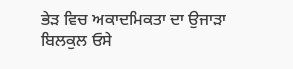ਭੇੜ ਵਿਚ ਅਕਾਦਮਿਕਤਾ ਦਾ ਉਜਾੜਾ ਬਿਲਕੁਲ ਓਸੇ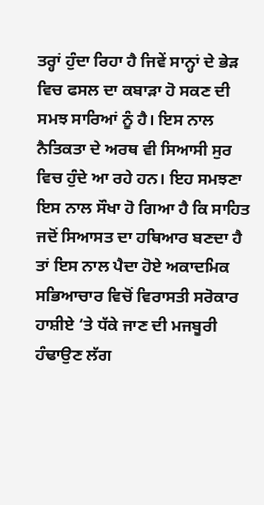ਤਰ੍ਹਾਂ ਹੁੰਦਾ ਰਿਹਾ ਹੈ ਜਿਵੇਂ ਸਾਨ੍ਹਾਂ ਦੇ ਭੇੜ ਵਿਚ ਫਸਲ ਦਾ ਕਬਾੜਾ ਹੋ ਸਕਣ ਦੀ ਸਮਝ ਸਾਰਿਆਂ ਨੂੰ ਹੈ। ਇਸ ਨਾਲ ਨੈਤਿਕਤਾ ਦੇ ਅਰਥ ਵੀ ਸਿਆਸੀ ਸੁਰ ਵਿਚ ਹੁੰਦੇ ਆ ਰਹੇ ਹਨ। ਇਹ ਸਮਝਣਾ ਇਸ ਨਾਲ ਸੌਖਾ ਹੋ ਗਿਆ ਹੈ ਕਿ ਸਾਹਿਤ ਜਦੋਂ ਸਿਆਸਤ ਦਾ ਹਥਿਆਰ ਬਣਦਾ ਹੈ ਤਾਂ ਇਸ ਨਾਲ ਪੈਦਾ ਹੋਏ ਅਕਾਦਮਿਕ ਸਭਿਆਚਾਰ ਵਿਚੋਂ ਵਿਰਾਸਤੀ ਸਰੋਕਾਰ ਹਾਸ਼ੀਏ ‘ਤੇ ਧੱਕੇ ਜਾਣ ਦੀ ਮਜਬੂਰੀ ਹੰਢਾਉਣ ਲੱਗ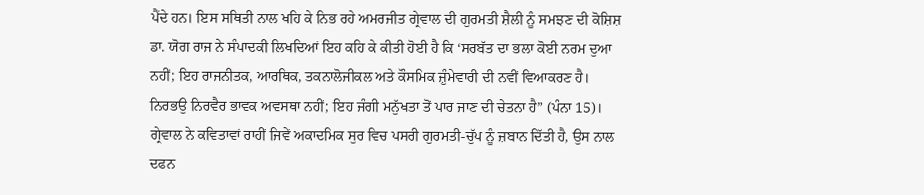ਪੈਂਦੇ ਹਨ। ਇਸ ਸਥਿਤੀ ਨਾਲ ਖਹਿ ਕੇ ਨਿਭ ਰਹੇ ਅਮਰਜੀਤ ਗ੍ਰੇਵਾਲ ਦੀ ਗੁਰਮਤੀ ਸ਼ੈਲੀ ਨੂੰ ਸਮਝਣ ਦੀ ਕੋਸ਼ਿਸ਼ ਡਾ. ਯੋਗ ਰਾਜ ਨੇ ਸੰਪਾਦਕੀ ਲਿਖਦਿਆਂ ਇਹ ਕਹਿ ਕੇ ਕੀਤੀ ਹੋਈ ਹੈ ਕਿ ‘ਸਰਬੱਤ ਦਾ ਭਲਾ ਕੋਈ ਨਰਮ ਦੁਆ ਨਹੀਂ; ਇਹ ਰਾਜਨੀਤਕ, ਆਰਥਿਕ, ਤਕਨਾਲੋਜੀਕਲ ਅਤੇ ਕੌਸਮਿਕ ਜ਼ੁੰਮੇਵਾਰੀ ਦੀ ਨਵੀਂ ਵਿਆਕਰਣ ਹੈ। ਨਿਰਭਉ ਨਿਰਵੈਰ ਭਾਵਕ ਅਵਸਥਾ ਨਹੀਂ; ਇਹ ਜੰਗੀ ਮਨੁੱਖਤਾ ਤੋਂ ਪਾਰ ਜਾਣ ਦੀ ਚੇਤਨਾ ਹੈ” (ਪੰਨਾ 15)। ਗ੍ਰੇਵਾਲ ਨੇ ਕਵਿਤਾਵਾਂ ਰਾਹੀਂ ਜਿਵੇਂ ਅਕਾਦਮਿਕ ਸੁਰ ਵਿਚ ਪਸਰੀ ਗੁਰਮਤੀ-ਚੁੱਪ ਨੂੰ ਜ਼ਬਾਨ ਦਿੱਤੀ ਹੈ, ਉਸ ਨਾਲ ਦਫਨ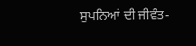ਸੁਪਨਿਆਂ ਦੀ ਜੀਵੰਤ-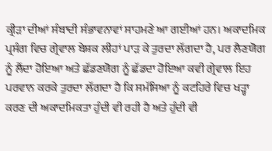ਕ੍ਰੀੜਾ ਦੀਆਂ ਸੰਬਾਦੀ ਸੰਭਾਵਨਾਵਾਂ ਸਾਹਮਣੇ ਆ ਗਈਆਂ ਹਨ। ਅਕਾਦਮਿਕ ਪ੍ਰਸੰਗ ਵਿਚ ਗ੍ਰੇਵਾਲ ਬੇਸ਼ਕ ਲੀਹਾਂ ਪਾੜ ਕੇ ਤੁਰਦਾ ਲੱਗਦਾ ਹੈ, ਪਰ ਲੈਣਯੋਗ ਨੂੰ ਲੈਂਦਾ ਹੋਇਆ ਅਤੇ ਛੱਡਣਯੋਗ ਨੂੰ ਛੱਡਦਾ ਹੋਇਆ ਕਵੀ ਗ੍ਰੇਵਾਲ ਇਹ ਪਰਵਾਨ ਕਰਕੇ ਤੁਰਦਾ ਲੱਗਦਾ ਹੈ ਕਿ ਸਮੱਸਿਆ ਨੂੰ ਕਟਹਿਰੇ ਵਿਚ ਖੜ੍ਹਾ ਕਰਣ ਦੀ ਅਕਾਦਮਿਕਤਾ ਹੁੰਦੀ ਵੀ ਰਹੀ ਹੈ ਅਤੇ ਹੁੰਦੀ ਵੀ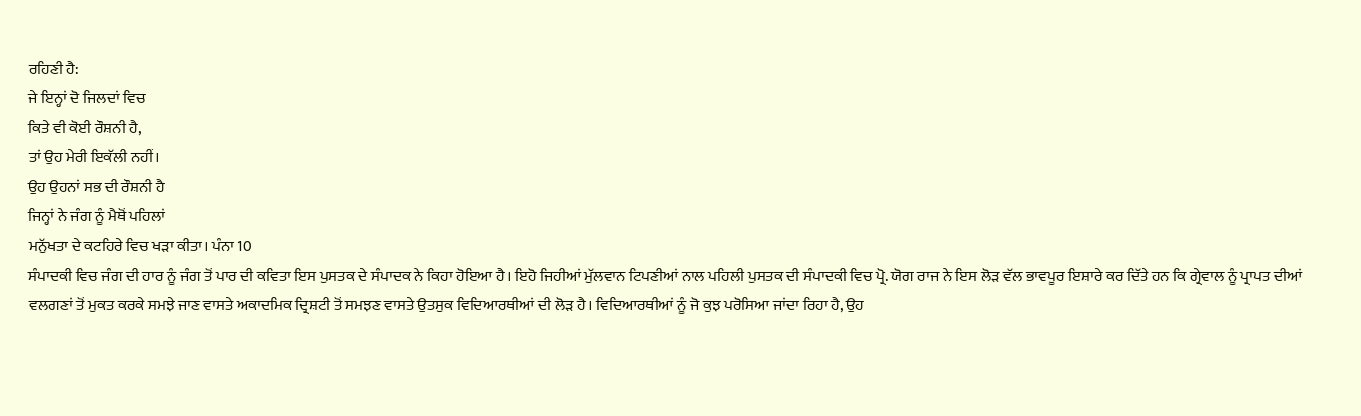ਰਹਿਣੀ ਹੈ:
ਜੇ ਇਨ੍ਹਾਂ ਦੋ ਜਿਲਦਾਂ ਵਿਚ
ਕਿਤੇ ਵੀ ਕੋਈ ਰੌਸ਼ਨੀ ਹੈ,
ਤਾਂ ਉਹ ਮੇਰੀ ਇਕੱਲੀ ਨਹੀਂ।
ਉਹ ਉਹਨਾਂ ਸਭ ਦੀ ਰੌਸ਼ਨੀ ਹੈ
ਜਿਨ੍ਹਾਂ ਨੇ ਜੰਗ ਨੂੰ ਮੈਥੋਂ ਪਹਿਲਾਂ
ਮਨੁੱਖਤਾ ਦੇ ਕਟਹਿਰੇ ਵਿਚ ਖੜਾ ਕੀਤਾ। ਪੰਨਾ 10
ਸੰਪਾਦਕੀ ਵਿਚ ਜੰਗ ਦੀ ਹਾਰ ਨੂੰ ਜੰਗ ਤੋਂ ਪਾਰ ਦੀ ਕਵਿਤਾ ਇਸ ਪੁਸਤਕ ਦੇ ਸੰਪਾਦਕ ਨੇ ਕਿਹਾ ਹੋਇਆ ਹੈ। ਇਹੋ ਜਿਹੀਆਂ ਮੁੱਲਵਾਨ ਟਿਪਣੀਆਂ ਨਾਲ ਪਹਿਲੀ ਪੁਸਤਕ ਦੀ ਸੰਪਾਦਕੀ ਵਿਚ ਪ੍ਰੋ. ਯੋਗ ਰਾਜ ਨੇ ਇਸ ਲੋੜ ਵੱਲ ਭਾਵਪੂਰ ਇਸ਼ਾਰੇ ਕਰ ਦਿੱਤੇ ਹਨ ਕਿ ਗ੍ਰੇਵਾਲ ਨੂੰ ਪ੍ਰਾਪਤ ਦੀਆਂ ਵਲਗਣਾਂ ਤੋਂ ਮੁਕਤ ਕਰਕੇ ਸਮਝੇ ਜਾਣ ਵਾਸਤੇ ਅਕਾਦਮਿਕ ਦ੍ਰਿਸ਼ਟੀ ਤੋਂ ਸਮਝਣ ਵਾਸਤੇ ਉਤਸੁਕ ਵਿਦਿਆਰਥੀਆਂ ਦੀ ਲੋੜ ਹੈ। ਵਿਦਿਆਰਥੀਆਂ ਨੂੰ ਜੋ ਕੁਝ ਪਰੋਸਿਆ ਜਾਂਦਾ ਰਿਹਾ ਹੈ, ਉਹ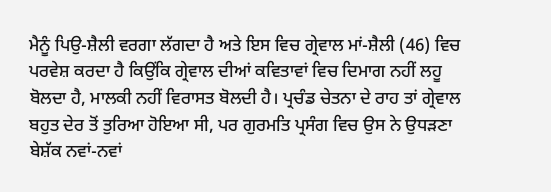ਮੈਨੂੰ ਪਿਉ-ਸ਼ੈਲੀ ਵਰਗਾ ਲੱਗਦਾ ਹੈ ਅਤੇ ਇਸ ਵਿਚ ਗ੍ਰੇਵਾਲ ਮਾਂ-ਸ਼ੈਲੀ (46) ਵਿਚ ਪਰਵੇਸ਼ ਕਰਦਾ ਹੈ ਕਿਉਂਕਿ ਗ੍ਰੇਵਾਲ ਦੀਆਂ ਕਵਿਤਾਵਾਂ ਵਿਚ ਦਿਮਾਗ ਨਹੀਂ ਲਹੂ ਬੋਲਦਾ ਹੈ, ਮਾਲਕੀ ਨਹੀਂ ਵਿਰਾਸਤ ਬੋਲਦੀ ਹੈ। ਪ੍ਰਚੰਡ ਚੇਤਨਾ ਦੇ ਰਾਹ ਤਾਂ ਗ੍ਰੇਵਾਲ ਬਹੁਤ ਦੇਰ ਤੋਂ ਤੁਰਿਆ ਹੋਇਆ ਸੀ, ਪਰ ਗੁਰਮਤਿ ਪ੍ਰਸੰਗ ਵਿਚ ਉਸ ਨੇ ਉਧੜਣਾ ਬੇਸ਼ੱਕ ਨਵਾਂ-ਨਵਾਂ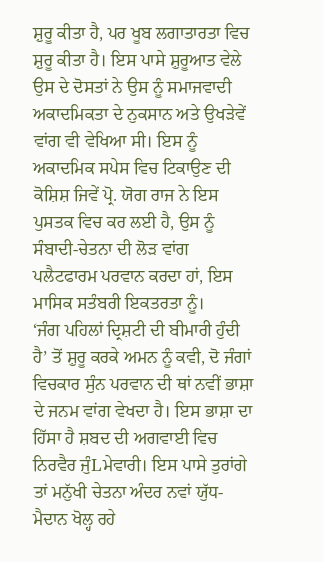ਸ਼ੁਰੂ ਕੀਤਾ ਹੈ, ਪਰ ਖੂਬ ਲਗਾਤਾਰਤਾ ਵਿਚ ਸ਼ੁਰੂ ਕੀਤਾ ਹੈ। ਇਸ ਪਾਸੇ ਸ਼ੁਰੂਆਤ ਵੇਲੇ ਉਸ ਦੇ ਦੋਸਤਾਂ ਨੇ ਉਸ ਨੂੰ ਸਮਾਜਵਾਦੀ ਅਕਾਦਮਿਕਤਾ ਦੇ ਨੁਕਸਾਨ ਅਤੇ ਉਖੜੇਵੇਂ ਵਾਂਗ ਵੀ ਵੇਖਿਆ ਸੀ। ਇਸ ਨੂੰ ਅਕਾਦਮਿਕ ਸਪੇਸ ਵਿਚ ਟਿਕਾਉਣ ਦੀ ਕੋਸ਼ਿਸ਼ ਜਿਵੇਂ ਪ੍ਰੋ. ਯੋਗ ਰਾਜ ਨੇ ਇਸ ਪੁਸਤਕ ਵਿਚ ਕਰ ਲਈ ਹੈ, ਉਸ ਨੂੰ ਸੰਬਾਦੀ-ਚੇਤਨਾ ਦੀ ਲੋੜ ਵਾਂਗ ਪਲੈਟਫਾਰਮ ਪਰਵਾਨ ਕਰਦਾ ਹਾਂ, ਇਸ ਮਾਸਿਕ ਸਤੰਬਰੀ ਇਕਤਰਤਾ ਨੂੰ।
‘ਜੰਗ ਪਹਿਲਾਂ ਦ੍ਰਿਸ਼ਟੀ ਦੀ ਬੀਮਾਰੀ ਹੁੰਦੀ ਹੈ’ ਤੋਂ ਸ਼ੁਰੂ ਕਰਕੇ ਅਮਨ ਨੂੰ ਕਵੀ, ਦੋ ਜੰਗਾਂ ਵਿਚਕਾਰ ਸੁੰਨ ਪਰਵਾਨ ਦੀ ਥਾਂ ਨਵੀਂ ਭਾਸ਼ਾ ਦੇ ਜਨਮ ਵਾਂਗ ਵੇਖਦਾ ਹੈ। ਇਸ ਭਾਸ਼ਾ ਦਾ ਹਿੱਸਾ ਹੈ ਸ਼ਬਦ ਦੀ ਅਗਵਾਈ ਵਿਚ ਨਿਰਵੈਰ ਜੁੰLਮੇਵਾਰੀ। ਇਸ ਪਾਸੇ ਤੁਰਾਂਗੇ ਤਾਂ ਮਨੁੱਖੀ ਚੇਤਨਾ ਅੰਦਰ ਨਵਾਂ ਯੁੱਧ-ਮੈਦਾਨ ਖੋਲ੍ਹ ਰਹੇ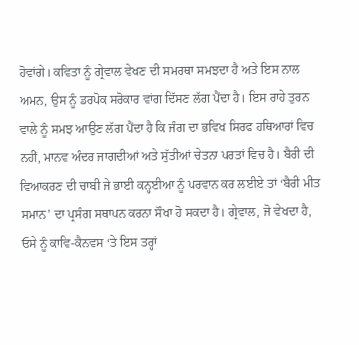ਹੋਵਾਂਗੇ। ਕਵਿਤਾ ਨੂੰ ਗ੍ਰੇਵਾਲ ਵੇਖਣ ਦੀ ਸਮਰਥਾ ਸਮਝਦਾ ਹੈ ਅਤੇ ਇਸ ਨਾਲ ਅਮਨ, ਉਸ ਨੂੰ ਡਰਪੋਕ ਸਰੋਕਾਰ ਵਾਂਗ ਦਿੱਸਣ ਲੱਗ ਪੈਂਦਾ ਹੈ। ਇਸ ਰਾਹੇ ਤੁਰਨ ਵਾਲੇ ਨੂੰ ਸਮਝ ਆਉਣ ਲੱਗ ਪੈਂਦਾ ਹੈ ਕਿ ਜੰਗ ਦਾ ਭਵਿਖ ਸਿਰਫ ਹਥਿਆਰਾਂ ਵਿਚ ਨਹੀਂ, ਮਾਨਵ ਅੰਦਰ ਜਾਗਦੀਆਂ ਅਤੇ ਸੁੱਤੀਆਂ ਚੇਤਨਾ ਪਰਤਾਂ ਵਿਚ ਹੈ। ਬੈਰੀ ਦੀ ਵਿਆਕਰਣ ਦੀ ਚਾਬੀ ਜੇ ਭਾਈ ਕਨ੍ਹਈਆ ਨੂੰ ਪਰਵਾਨ ਕਰ ਲਈਏ ਤਾਂ ‘ਬੈਰੀ ਮੀਤ ਸਮਾਨ’ ਦਾ ਪ੍ਰਸੰਗ ਸਥਾਪਨ ਕਰਨਾ ਸੌਖਾ ਹੋ ਸਕਦਾ ਹੈ। ਗ੍ਰੇਵਾਲ, ਜੋ ਵੇਖਦਾ ਹੈ, ਓਸੇ ਨੂੰ ਕਾਵਿ-ਕੈਨਵਸ ‘ਤੇ ਇਸ ਤਰ੍ਹਾਂ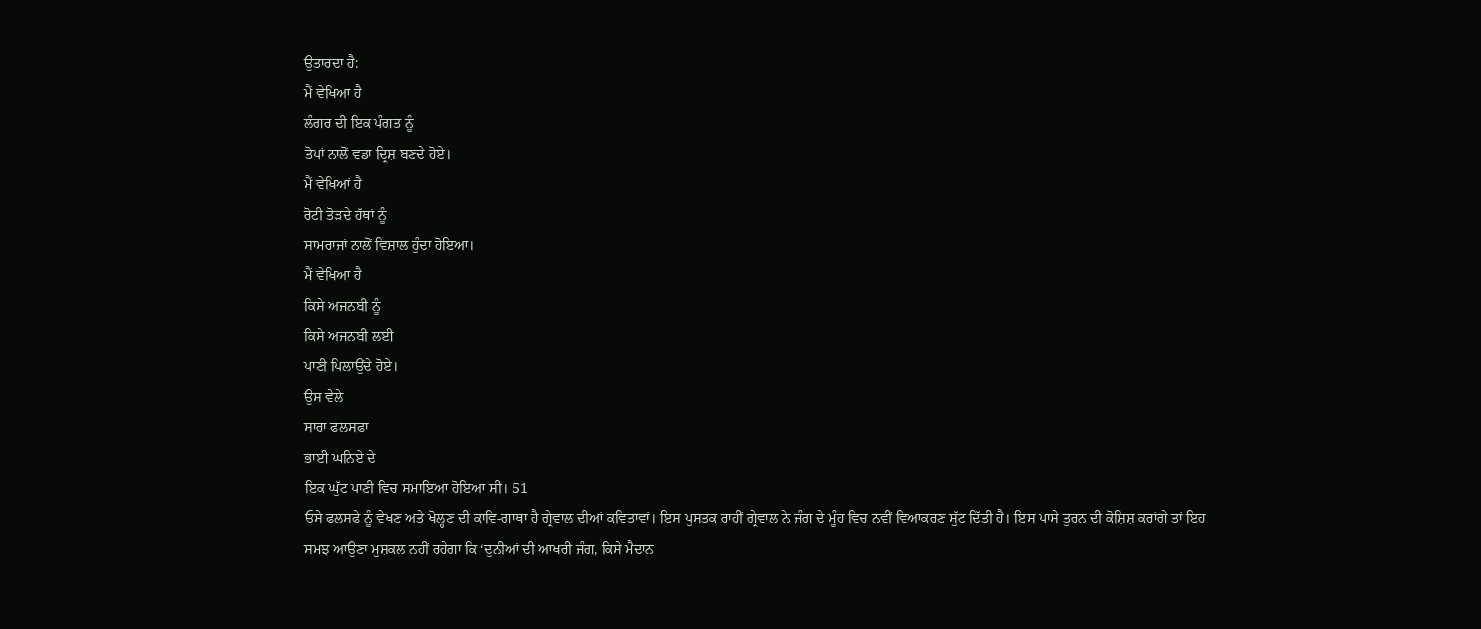ਉਤਾਰਦਾ ਹੈ:
ਮੈਂ ਵੇਖਿਆ ਹੈ
ਲੰਗਰ ਦੀ ਇਕ ਪੰਗਤ ਨੂੰ
ਤੋਪਾਂ ਨਾਲੋਂ ਵਡਾ ਦ੍ਰਿਸ਼ ਬਣਦੇ ਹੋਏ।
ਮੈਂ ਵੇਖਿਆਂ ਹੈ
ਰੋਟੀ ਤੋੜਦੇ ਹੱਥਾਂ ਨੂੰ
ਸਾਮਰਾਜਾਂ ਨਾਲੋਂ ਵਿਸ਼ਾਲ ਹੁੰਦਾ ਹੋਇਆ।
ਮੈਂ ਵੇਖਿਆ ਹੈ
ਕਿਸੇ ਅਜਨਬੀ ਨੂੰ
ਕਿਸੇ ਅਜਨਬੀ ਲਈ
ਪਾਣੀ ਪਿਲਾਉਂਦੇ ਹੋਏ।
ਉਸ ਵੇਲੇ
ਸਾਰਾ ਫਲਸਫਾ
ਭਾਈ ਘਨਿਏ ਦੇ
ਇਕ ਘੁੱਟ ਪਾਣੀ ਵਿਚ ਸਮਾਇਆ ਹੋਇਆ ਸੀ। 51
ਓਸੇ ਫਲਸਫੇ ਨੂੰ ਵੇਖਣ ਅਤੇ ਖੋਲ੍ਹਣ ਦੀ ਕਾਵਿ-ਗਾਥਾ ਹੈ ਗ੍ਰੇਵਾਲ ਦੀਆਂ ਕਵਿਤਾਵਾਂ। ਇਸ ਪੁਸਤਕ ਰਾਹੀਂ ਗ੍ਰੇਵਾਲ ਨੇ ਜੰਗ ਦੇ ਮੂੰਹ ਵਿਚ ਨਵੀਂ ਵਿਆਕਰਣ ਸੁੱਟ ਦਿੱਤੀ ਹੈ। ਇਸ ਪਾਸੇ ਤੁਰਨ ਦੀ ਕੋਸ਼ਿਸ਼ ਕਰਾਂਗੇ ਤਾਂ ਇਹ ਸਮਝ ਆਉਣਾ ਮੁਸ਼ਕਲ ਨਹੀਂ ਰਹੇਗਾ ਕਿ ‘ਦੁਨੀਆਂ ਦੀ ਆਖਰੀ ਜੰਗ, ਕਿਸੇ ਮੈਦਾਨ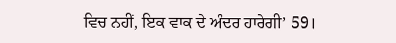ਵਿਚ ਨਹੀਂ, ਇਕ ਵਾਕ ਦੇ ਅੰਦਰ ਹਾਰੇਗੀ’ 59।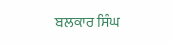ਬਲਕਾਰ ਸਿੰਘ